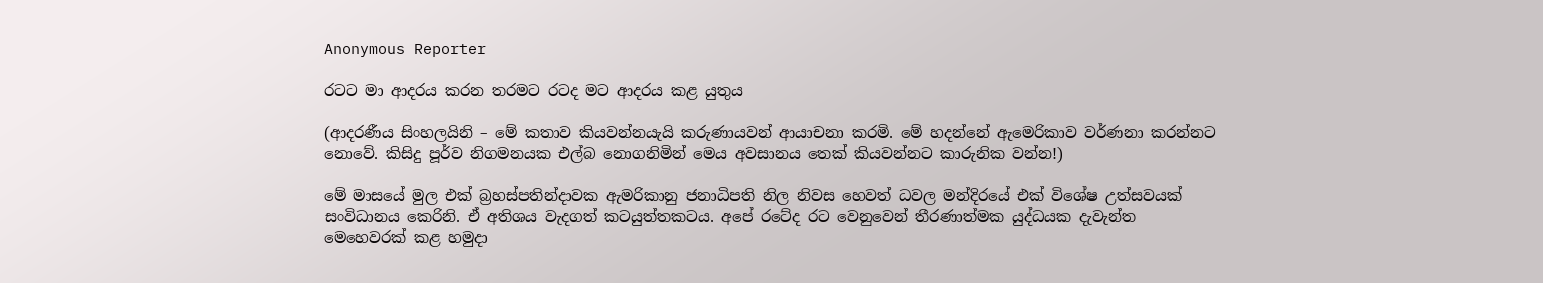Anonymous Reporter

රටට මා ආදරය කරන තරමට රටද මට ආදරය කළ යුතුය

(ආදරණීය සිංහලයිනි – මේ කතාව කියවන්නයැයි කරුණායවන් ආයාචනා කරමි. මේ හදන්නේ ඇමෙරිකාව වර්ණනා කරන්නට නොවේ. කිසිදු පූර්ව නිගමනයක එල්බ නොගනිමින් මෙය අවසානය තෙක් කියවන්නට කාරුනික වන්න!)

මේ මාසයේ මුල එක් බ්‍රහස්පතින්දාවක ඇමරිකානු ජනාධිපති නිල නිවස හෙවත් ධවල මන්දිරයේ එක් විශේෂ උත්සවයක් සංවිධානය කෙරිනි. ඒ අතිශය වැදගත් කටයුත්තකටය. අපේ රටේද රට වෙනුවෙන් තීරණාත්මක යුද්ධයක දැවැන්ත මෙහෙවරක් කළ හමුදා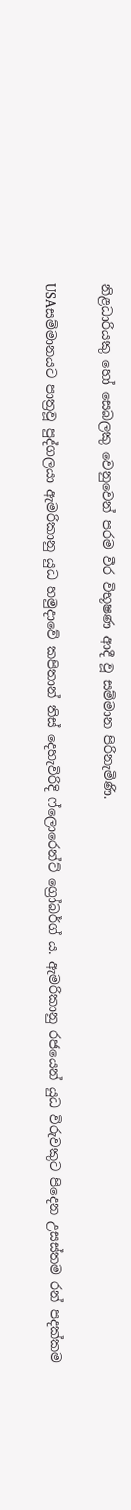නිළධාරියකු හෝ සෙබලකු වෙනුවෙන් පරම වීර විභූෂණ ආදී වූ සම්මාන පිරිනැමිණි.

USAසම්මානයට පාත්‍රවූ පුද්ගලයා ඇමරිකානු යුධ හමුදාවේ කපිතාන් තිස් දෙහැවිරිදි ෆ්ලොරෙන්ට් ග්‍රෝබර්ග් ය. ඇමරිකානු රජයෙන් යුධ විරුවකුට පිදෙන උසස්තම රන් පදක්කම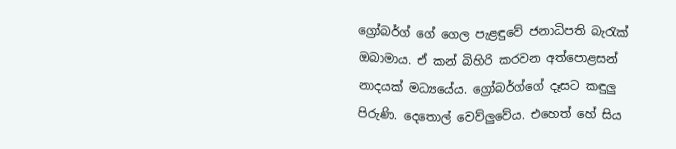ග්‍රෝබර්ග් ගේ ගෙල පැළඳුවේ ජනාධිපති බැරැක් ඔබාමාය. ඒ කන් බිහිරි කරවන අත්පොළසන් නාදයක් මධ්‍යයේය. ග්‍රෝබර්ග්ගේ දෑසට කඳුලු පිරුණි. දෙතොල් වෙව්ලුවේය. එහෙත් හේ සිය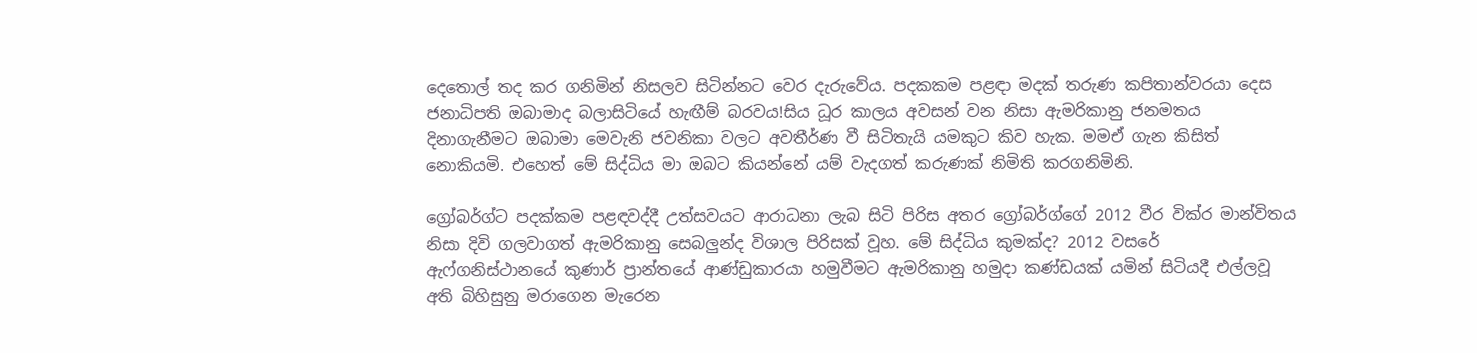දෙතොල් තද කර ගනිමින් නිසලව සිටින්නට වෙර දැරුවේය. පදකකම පළඳා මදක් තරුණ කපිතාන්වරයා දෙස ජනාධිපති ඔබාමාද බලාසිටියේ හැඟීම් බරවය!සිය ධූර කාලය අවසන් වන නිසා ඇමරිකානු ජනමතය දිනාගැනීමට ඔබාමා මෙවැනි ජවනිකා වලට අවතීර්ණ වී සිටිතැයි යමකුට කිව හැක. මමඒ ගැන කිසිත් නොකියමි. එහෙත් මේ සිද්ධිය මා ඔබට කියන්නේ යම් වැදගත් කරුණක් නිමිති කරගනිමිනි.

ග්‍රෝබර්ග්ට පදක්කම පළඳවද්දී උත්සවයට ආරාධනා ලැබ සිටි පිරිස අතර ග්‍රෝබර්ග්ගේ 2012 වීර වික්ර මාන්විතය නිසා දිවි ගලවාගත් ඇමරිකානු සෙබලුන්ද විශාල පිරිසක් වූහ. මේ සිද්ධිය කුමක්ද? 2012 වසරේ ඇෆ්ගනිස්ථානයේ කුණාර් ප්‍රාන්තයේ ආණ්ඩුකාරයා හමුවීමට ඇමරිකානු හමුදා කණ්ඩයක් යමින් සිටියදී එල්ලවූ අති බිහිසුනු මරාගෙන මැරෙන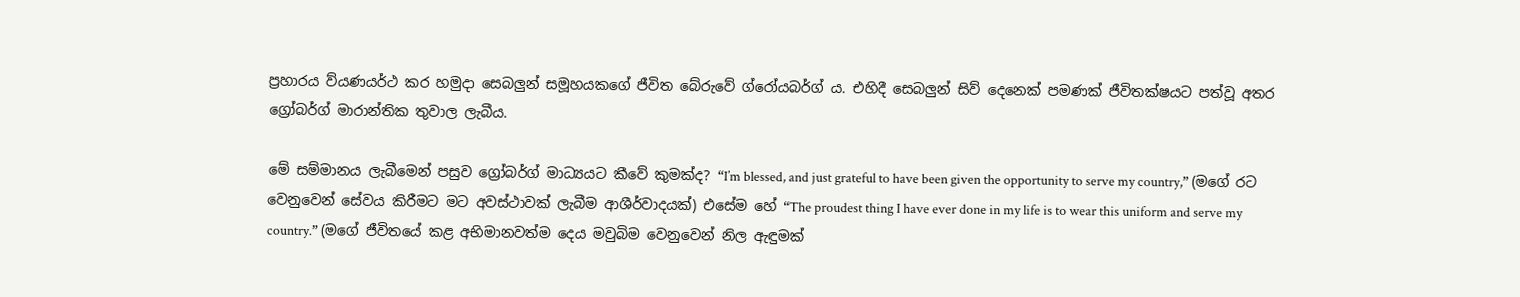ප්‍රහාරය ව්යණයර්ථ කර හමුදා සෙබලුන් සමූහයකගේ ජීවිත බේරුවේ ග්රෝයබර්ග් ය. එහිදී සෙබලුන් සිව් දෙනෙක් පමණක් ජීවිතක්ෂයට පත්වූ අතර ග්‍රෝබර්ග් මාරාන්තික තුවාල ලැබීය.

මේ සම්මානය ලැබීමෙන් පසුව ග්‍රෝබර්ග් මාධ්‍යයට කීවේ කුමක්ද? “I’m blessed, and just grateful to have been given the opportunity to serve my country,” (මගේ රට වෙනුවෙන් සේවය කිරීමට මට අවස්ථාවක් ලැබීම ආශීර්වාදයක්) එසේම හේ “The proudest thing I have ever done in my life is to wear this uniform and serve my country.” (මගේ ජීවිතයේ කළ අභිමානවත්ම දෙය මවුබිම වෙනුවෙන් නිල ඇඳුමක්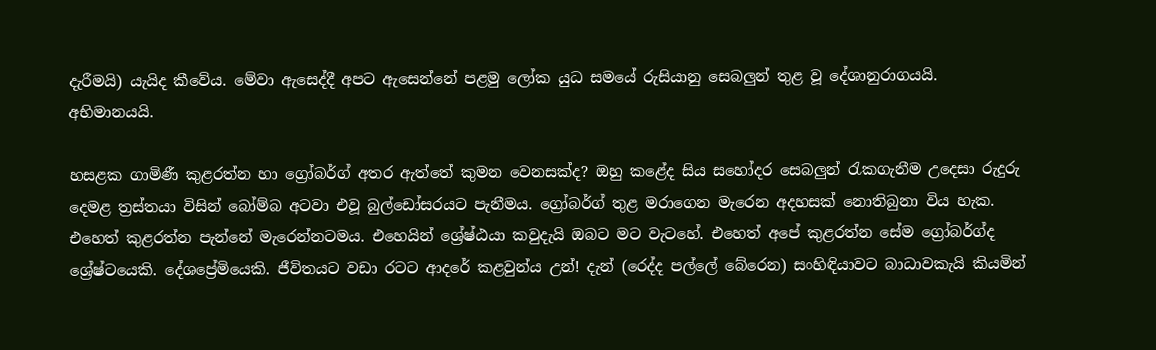දැරීමයි) යැයිද කීවේය. මේවා ඇසෙද්දී අපට ඇසෙන්නේ පළමු ලෝක යුධ සමයේ රුසියානු සෙබලුන් තුළ වූ දේශානුරාගයයි. අභිමානයයි.

හසළක ගාමිණී කුළරත්න හා ග්‍රෝබර්ග් අතර ඇත්තේ කුමන වෙනසක්ද? ඔහු කළේද සිය සහෝදර සෙබලුන් රැකගැනීම උදෙසා රුදුරු දෙමළ ත්‍රස්තයා විසින් බෝම්බ අටවා එවූ බුල්ඩෝසරයට පැනීමය. ග්‍රෝබර්ග් තුළ මරාගෙන මැරෙන අදහසක් නොතිබුනා විය හැක. එහෙත් කුළරත්න පැන්නේ මැරෙන්නටමය. එහෙයින් ශ්‍රේෂ්ඨයා කවුදැයි ඔබට මට වැටහේ. එහෙත් අපේ කුළරත්න සේම ග්‍රෝබර්ග්ද ශ්‍රේෂ්ටයෙකි. දේශප්‍රේමියෙකි. ජීවිතයට වඩා රටට ආදරේ කළවුන්ය උන්! දැන් (රෙද්ද පල්ලේ බේරෙන) සංහිඳියාවට බාධාවකැයි කියමින්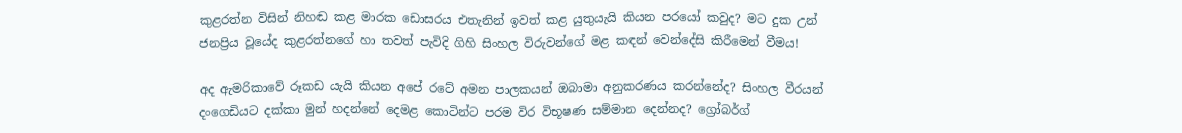කුළරත්න විසින් නිහඬ කළ මාරක ඩොසරය එතැනින් ඉවත් කළ යුතුයැයි කියන පරයෝ කවුද? මට දුක උන් ජනප්‍රිය වූයේද කුළරත්නගේ හා තවත් පැවිදි ගිහි සිංහල විරුවන්ගේ මළ කඳන් වෙන්දේසි කිරීමෙන් වීමය!

අද ඇමරිකාවේ රූකඩ යැයි කියන අපේ රටේ අමන පාලකයන් ඔබාමා අනුකරණය කරන්නේද? සිංහල වීරයන් දංගෙඩියට දක්කා මුන් හදන්නේ දෙමළ කොටින්ට පරම විර විභූෂණ සම්මාන දෙන්නද? ග්‍රෝබර්ග්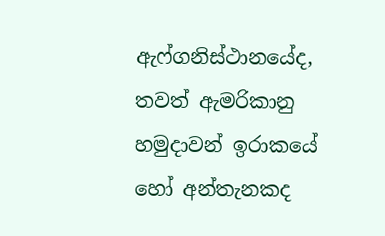ඇෆ්ගනිස්ථානයේද, තවත් ඇමරිකානු හමුදාවන් ඉරාකයේ හෝ අන්තැනකද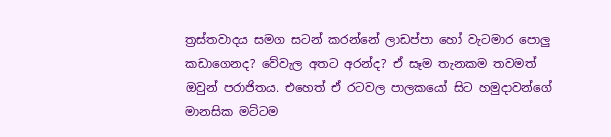ත්‍රස්තවාදය සමග සටන් කරන්නේ ලාඩප්පා හෝ වැටමාර පොලු කඩාගෙනද? වේවැල අතට අරන්ද? ඒ සෑම තැනකම තවමත් ඔවුන් පරාජිතය. එහෙත් ඒ රටවල පාලකයෝ සිට හමුදාවන්ගේ මානසික මට්ටම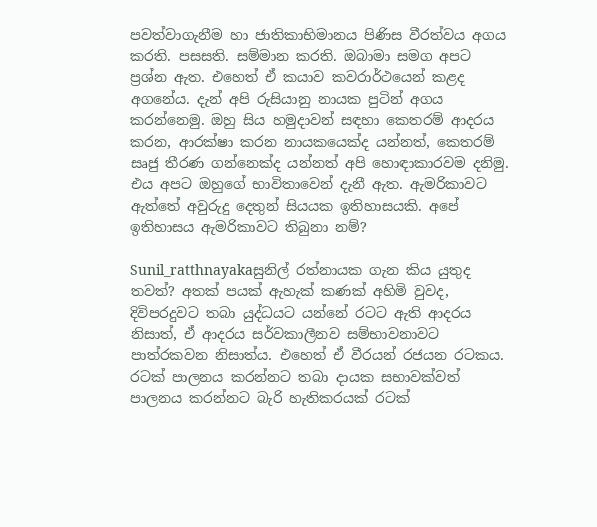පවත්වාගැනීම හා ජාතිකාභිමානය පිණිස වීරත්වය අගය කරති. පසසති. සම්මාන කරති. ඔබාමා සමග අපට ප්‍රශ්න ඇත. එහෙත් ඒ කයාව කවරාර්ථයෙන් කළද අගනේය. දැන් අපි රුසියානු නායක පුටින් අගය කරන්නෙමු. ඔහු සිය හමුදාවන් සඳහා කෙතරම් ආදරය කරන, ආරක්ෂා කරන නායකයෙක්ද යන්නත්, කෙතරම් සෘජු තීරණ ගන්නෙක්ද යන්නත් අපි හොඳාකාරවම දනිමු. එය අපට ඔහුගේ භාවිතාවෙන් දැනී ඇත. ඇමරිකාවට ඇත්තේ අවුරුදු දෙතුන් සියයක ඉතිහාසයකි. අපේ ඉතිහාසය ඇමරිකාවට තිබුනා නම්?

Sunil_ratthnayakaසුනිල් රත්නායක ගැන කිය යුතුද තවත්? අතක් පයක් ඇහැක් කණක් අහිමි වුවද, දිවිපරදුවට තබා යුද්ධයට යන්නේ රටට ඇති ආදරය නිසාත්, ඒ ආදරය සර්වකාලීනව සම්භාවනාවට පාත්රකවන නිසාත්ය. එහෙත් ඒ වීරයන් රජයන රටකය. රටක් පාලනය කරන්නට තබා දායක සභාවක්වත් පාලනය කරන්නට බැරි හැතිකරයක් රටක්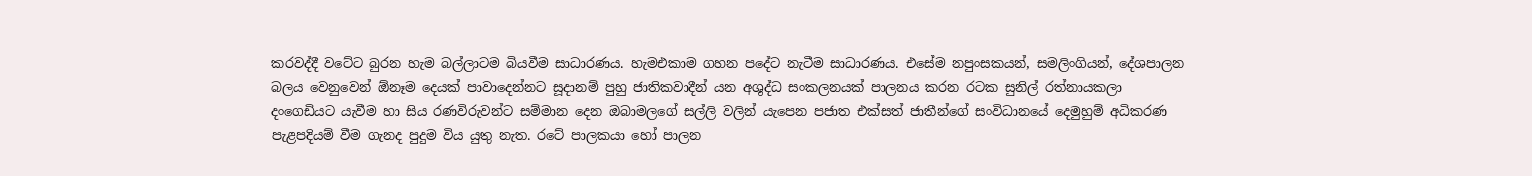කරවද්දී වටේට බුරන හැම බල්ලාටම බියවීම සාධාරණය. හැමඑකාම ගහන පදේට නැටීම සාධාරණය. එසේම නපුංසකයන්, සමලිංගියන්, දේශපාලන බලය වෙනුවෙන් ඕනෑම දෙයක් පාවාදෙන්නට සූදානම් පුහු ජාතිකවාදීන් යන අශුද්ධ සංකලනයක් පාලනය කරන රටක සුනිල් රත්නායකලා දංගෙඩියට යැවීම හා සිය රණවිරුවන්ට සම්මාන දෙන ඔබාමලගේ සල්ලි වලින් යැපෙන පජාත එක්සත් ජාතීන්ගේ සංවිධානයේ දෙමුහුම් අධිකරණ පැළපදියම් වීම ගැනද පුදුම විය යුතු නැත. රටේ පාලකයා හෝ පාලන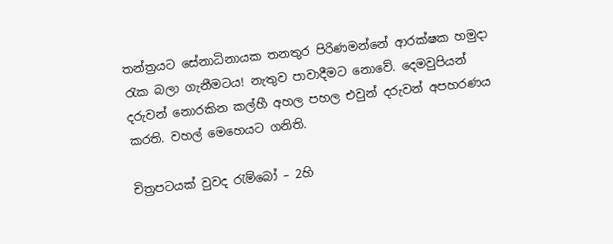තන්ත්‍රයට සේනාධිනායක තනතුර පිරිණමන්නේ ආරක්ෂක හමුදා රැක බලා ගැනීමටය! නැතුව පාවාදීමට නොවේ. දෙමවුපියන් දරුවන් නොරකින කල්හී අහල පහල එවුන් දරුවන් අපහරණය කරති. වහල් මෙහෙයට ගනිති.

චිත්‍රපටයක් වුවද රැම්බෝ – 2හි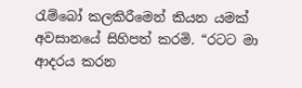රැම්බෝ කලකිරීමෙන් කියන යමක් අවසානයේ සිහිපත් කරමි. “රටට මා ආදරය කරන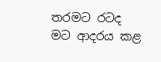තරමට රටද මට ආදරය කළ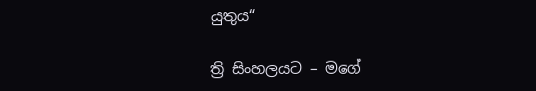යුතුය“

ත්‍රි සිංහලයට – මගේ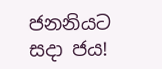ජනනියට සදා ජය!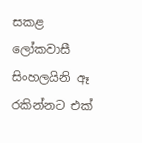සකළ ලෝකවාසී සිංහලයිනි ඈ රකින්නට එක්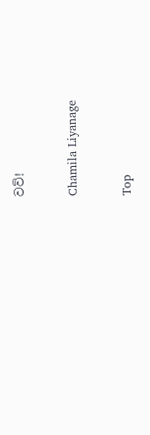වව්!

Chamila Liyanage

Top